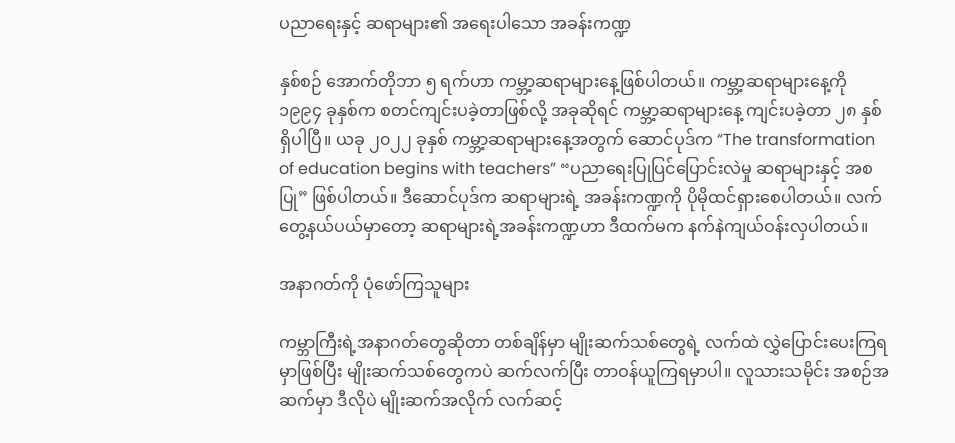ပညာရေးနှင့် ဆရာများ၏ အရေးပါသော အခန်းကဏ္ဍ

နှစ်စဉ် အောက်တိုဘာ ၅ ရက်ဟာ ကမ္ဘာ့ဆရာများနေ့ဖြစ်ပါတယ်။ ကမ္ဘာ့ဆရာများနေ့ကို ၁၉၉၄ ခုနှစ်က စတင်ကျင်းပခဲ့တာဖြစ်လို့ အခုဆိုရင် ကမ္ဘာ့ဆရာများနေ့ ကျင်းပခဲ့တာ ၂၈ နှစ်ရှိပါပြီ။ ယခု ၂၀၂၂ ခုနှစ် ကမ္ဘာ့ဆရာများနေ့အတွက် ဆောင်ပုဒ်က “The transformation of education begins with teachers” “ပညာရေးပြုပြင်ပြောင်းလဲမှု ဆရာများနှင့် အစပြု” ဖြစ်ပါတယ်။ ဒီဆောင်ပုဒ်က ဆရာများရဲ့ အခန်းကဏ္ဍကို ပိုမိုထင်ရှားစေပါတယ်။ လက်တွေ့နယ်ပယ်မှာတော့ ဆရာများရဲ့အခန်းကဏ္ဍဟာ ဒီထက်မက နက်နဲကျယ်ဝန်းလှပါတယ်။

အနာဂတ်ကို ပုံဖော်ကြသူများ

ကမ္ဘာကြီးရဲ့အနာဂတ်တွေဆိုတာ တစ်ချိန်မှာ မျိုးဆက်သစ်တွေရဲ့ လက်ထဲ လွှဲပြောင်းပေးကြရမှာဖြစ်ပြီး မျိုးဆက်သစ်တွေကပဲ ဆက်လက်ပြီး တာဝန်ယူကြရမှာပါ။ လူသားသမိုင်း အစဉ်အဆက်မှာ ဒီလိုပဲ မျိုးဆက်အလိုက် လက်ဆင့်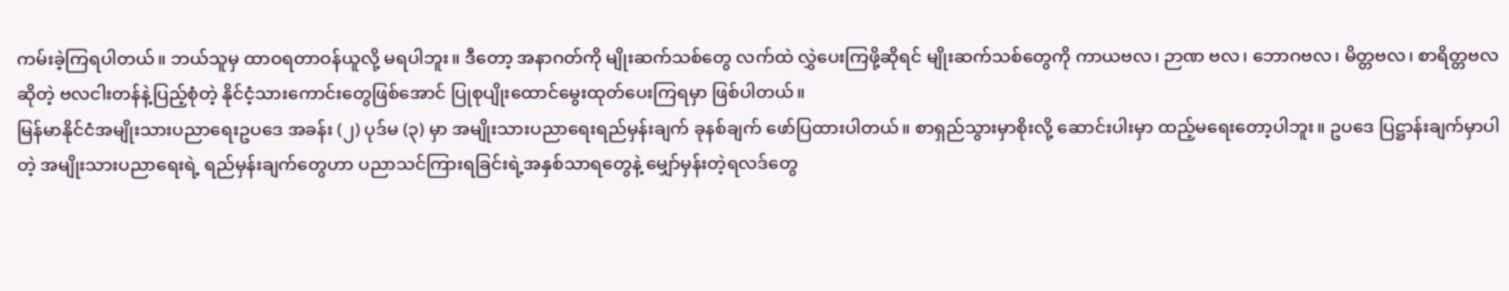ကမ်းခဲ့ကြရပါတယ်။ ဘယ်သူမှ ထာဝရတာဝန်ယူလို့ မရပါဘူး။ ဒီတော့ အနာဂတ်ကို မျိုးဆက်သစ်တွေ လက်ထဲ လွှဲပေးကြဖို့ဆိုရင် မျိုးဆက်သစ်တွေကို ကာယဗလ၊ ဉာဏ ဗလ၊ ဘောဂဗလ၊ မိတ္တဗလ၊ စာရိတ္တဗလဆိုတဲ့ ဗလငါးတန်နဲ့ပြည့်စုံတဲ့ နိုင်ငံ့သားကောင်းတွေဖြစ်အောင် ပြုစုပျိုးထောင်မွေးထုတ်ပေးကြရမှာ ဖြစ်ပါတယ်။
မြန်မာနိုင်ငံအမျိုးသားပညာရေးဥပဒေ အခန်း (၂) ပုဒ်မ (၃) မှာ အမျိုးသားပညာရေးရည်မှန်းချက် ခုနစ်ချက် ဖော်ပြထားပါတယ်။ စာရှည်သွားမှာစိုးလို့ ဆောင်းပါးမှာ ထည့်မရေးတော့ပါဘူး။ ဥပဒေ ပြဋ္ဌာန်းချက်မှာပါတဲ့ အမျိုးသားပညာရေးရဲ့ ရည်မှန်းချက်တွေဟာ ပညာသင်ကြားရခြင်းရဲ့အနှစ်သာရတွေနဲ့ မျှော်မှန်းတဲ့ရလဒ်တွေ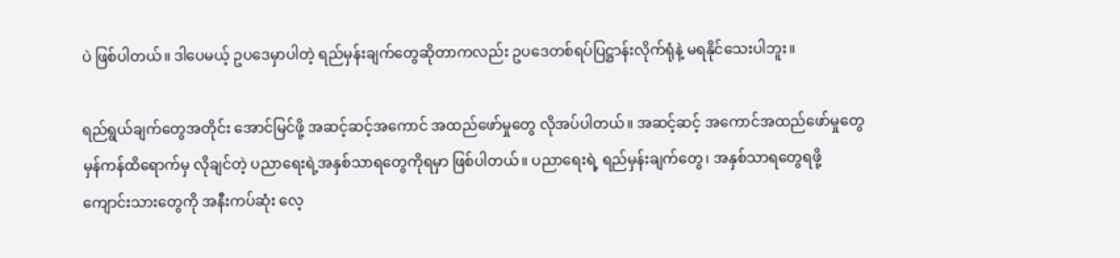ပဲ ဖြစ်ပါတယ်။ ဒါပေမယ့် ဥပဒေမှာပါတဲ့ ရည်မှန်းချက်တွေဆိုတာကလည်း ဥပဒေတစ်ရပ်ပြဋ္ဌာန်းလိုက်ရုံနဲ့ မရနိုင်သေးပါဘူး။

ရည်ရွယ်ချက်တွေအတိုင်း အောင်မြင်ဖို့ အဆင့်ဆင့်အကောင် အထည်ဖော်မှုတွေ လိုအပ်ပါတယ်။ အဆင့်ဆင့် အကောင်အထည်ဖော်မှုတွေ မှန်ကန်ထိရောက်မှ လိုချင်တဲ့ ပညာရေးရဲ့အနှစ်သာရတွေကိုရမှာ ဖြစ်ပါတယ်။ ပညာရေးရဲ့ ရည်မှန်းချက်တွေ၊ အနှစ်သာရတွေရဖို့ ကျောင်းသားတွေကို အနီးကပ်ဆုံး လေ့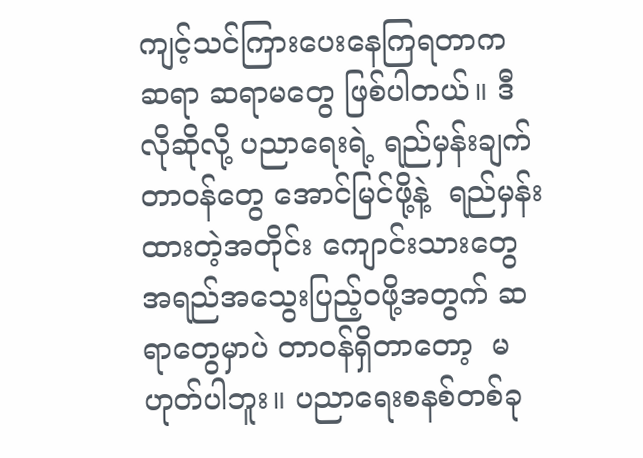ကျင့်သင်ကြားပေးနေကြရတာက ဆရာ ဆရာမတွေ ဖြစ်ပါတယ်။ ဒီလိုဆိုလို့ ပညာရေးရဲ့ ရည်မှန်းချက် တာဝန်တွေ အောင်မြင်ဖို့နဲ့  ရည်မှန်းထားတဲ့အတိုင်း ကျောင်းသားတွေ အရည်အသွေးပြည့်ဝဖို့အတွက် ဆရာတွေမှာပဲ တာဝန်ရှိတာတော့  မဟုတ်ပါဘူး။ ပညာရေးစနစ်တစ်ခု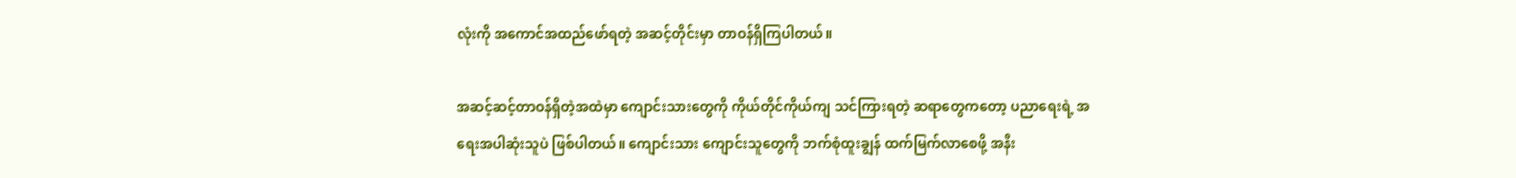လုံးကို အကောင်အထည်ဖော်ရတဲ့ အဆင့်တိုင်းမှာ တာဝန်ရှိကြပါတယ်။

အဆင့်ဆင့်တာဝန်ရှိတဲ့အထဲမှာ ကျောင်းသားတွေကို ကိုယ်တိုင်ကိုယ်ကျ သင်ကြားရတဲ့ ဆရာတွေကတော့ ပညာရေးရဲ့ အရေးအပါဆုံးသူပဲ ဖြစ်ပါတယ်။ ကျောင်းသား ကျောင်းသူတွေကို ဘက်စုံထူးချွန် ထက်မြက်လာစေဖို့ အနီး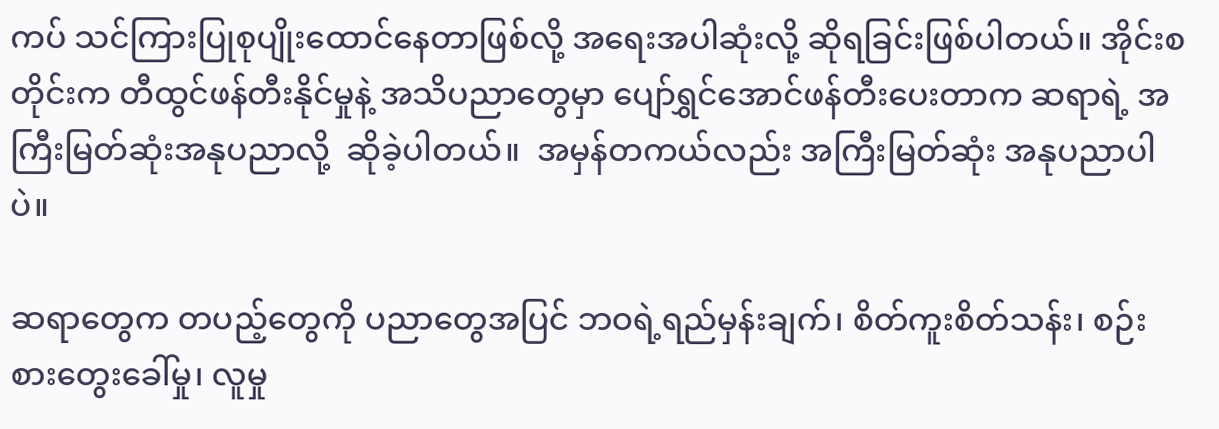ကပ် သင်ကြားပြုစုပျိုးထောင်နေတာဖြစ်လို့ အရေးအပါဆုံးလို့ ဆိုရခြင်းဖြစ်ပါတယ်။ အိုင်းစတိုင်းက တီထွင်ဖန်တီးနိုင်မှုနဲ့ အသိပညာတွေမှာ ပျော်ရွှင်အောင်ဖန်တီးပေးတာက ဆရာရဲ့ အကြီးမြတ်ဆုံးအနုပညာလို့  ဆိုခဲ့ပါတယ်။  အမှန်တကယ်လည်း အကြီးမြတ်ဆုံး အနုပညာပါပဲ။

ဆရာတွေက တပည့်တွေကို ပညာတွေအပြင် ဘဝရဲ့ရည်မှန်းချက်၊ စိတ်ကူးစိတ်သန်း၊ စဉ်းစားတွေးခေါ်မှု၊ လူမှု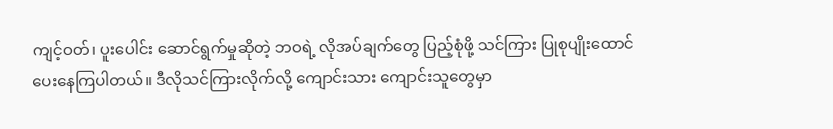ကျင့်ဝတ်၊ ပူးပေါင်း ဆောင်ရွက်မှုဆိုတဲ့ ဘဝရဲ့ လိုအပ်ချက်တွေ ပြည့်စုံဖို့ သင်ကြား ပြုစုပျိုးထောင်ပေးနေကြပါတယ်။ ဒီလိုသင်ကြားလိုက်လို့ ကျောင်းသား ကျောင်းသူတွေမှာ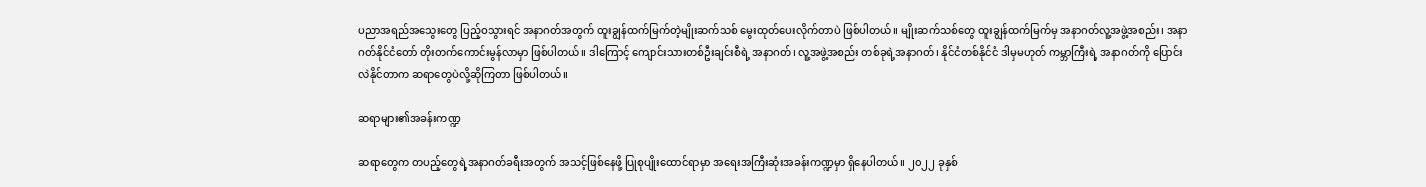ပညာအရည်အသွေးတွေ ပြည့်ဝသွားရင် အနာဂတ်အတွက် ထူးချွန်ထက်မြက်တဲ့မျိုးဆက်သစ် မွေးထုတ်ပေးလိုက်တာပဲ ဖြစ်ပါတယ်။ မျိုးဆက်သစ်တွေ ထူးချွန်ထက်မြက်မှ အနာဂတ်လူ့အဖွဲ့အစည်း၊ အနာဂတ်နိုင်ငံတော် တိုးတက်ကောင်းမွန်လာမှာ ဖြစ်ပါတယ်။ ဒါကြောင့် ကျောင်းသားတစ်ဦးချင်းစီရဲ့ အနာဂတ်၊ လူ့အဖွဲ့အစည်း တစ်ခုရဲ့အနာဂတ်၊ နိုင်ငံတစ်နိုင်ငံ ဒါမှမဟုတ် ကမ္ဘာကြီးရဲ့ အနာဂတ်ကို ပြောင်းလဲနိုင်တာက ဆရာတွေပဲလို့ဆိုကြတာ ဖြစ်ပါတယ်။

ဆရာများ၏အခန်းကဏ္ဍ

ဆရာတွေက တပည့်တွေရဲ့အနာဂတ်ခရီးအတွက် အသင့်ဖြစ်နေဖို့ ပြုစုပျိုးထောင်ရာမှာ အရေးအကြီးဆုံးအခန်းကဏ္ဍမှာ ရှိနေပါတယ်။ ၂၀၂၂ ခုနှစ်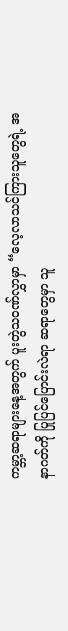ကမ္ဘာ့ဆရာများနေ့အတွက် ပူးတွဲသဝဏ်လွှာမှာ “လေ့လာသင်ကြားသူတွေရဲ့ အနာဂတ်ကို ပြုပြင်ပြောင်းလဲရာ ဆရာတွေမှာ သူ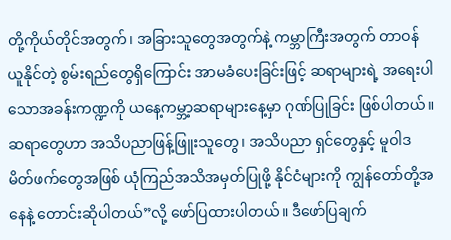တို့ကိုယ်တိုင်အတွက်၊ အခြားသူတွေအတွက်နဲ့ ကမ္ဘာကြီးအတွက် တာဝန်ယူနိုင်တဲ့ စွမ်းရည်တွေရှိကြောင်း အာမခံပေးခြင်းဖြင့် ဆရာများရဲ့ အရေးပါသောအခန်းကဏ္ဍကို ယနေ့ကမ္ဘာ့ဆရာများနေ့မှာ ဂုဏ်ပြုခြင်း ဖြစ်ပါတယ်။ ဆရာတွေဟာ အသိပညာဖြန့်ဖြူးသူတွေ၊ အသိပညာ ရှင်တွေနှင့် မူဝါဒမိတ်ဖက်တွေအဖြစ် ယုံကြည်အသိအမှတ်ပြုဖို့ နိုင်ငံများကို ကျွန်တော်တို့အနေနဲ့ တောင်းဆိုပါတယ်”လို့ ဖော်ပြထားပါတယ်။ ဒီဖော်ပြချက်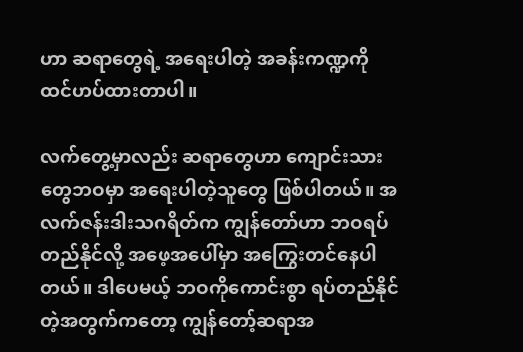ဟာ ဆရာတွေရဲ့ အရေးပါတဲ့ အခန်းကဏ္ဍကို ထင်ဟပ်ထားတာပါ။

လက်တွေ့မှာလည်း ဆရာတွေဟာ ကျောင်းသားတွေဘဝမှာ အရေးပါတဲ့သူတွေ ဖြစ်ပါတယ်။ အလက်ဇန်းဒါးသဂရိတ်က ကျွန်တော်ဟာ ဘဝရပ်တည်နိုင်လို့ အဖေ့အပေါ်မှာ အကြွေးတင်နေပါတယ်။ ဒါပေမယ့် ဘဝကိုကောင်းစွာ ရပ်တည်နိုင်တဲ့အတွက်ကတော့ ကျွန်တော့်ဆရာအ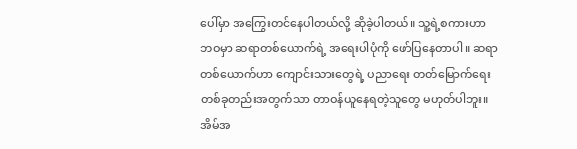ပေါ်မှာ အကြွေးတင်နေပါတယ်လို့ ဆိုခဲ့ပါတယ်။ သူ့ရဲ့စကားဟာ ဘဝမှာ ဆရာတစ်ယောက်ရဲ့ အရေးပါပုံကို ဖော်ပြနေတာပါ။ ဆရာတစ်ယောက်ဟာ ကျောင်းသားတွေရဲ့ ပညာရေး တတ်မြောက်ရေးတစ်ခုတည်းအတွက်သာ တာဝန်ယူနေရတဲ့သူတွေ မဟုတ်ပါဘူး။ အိမ်အ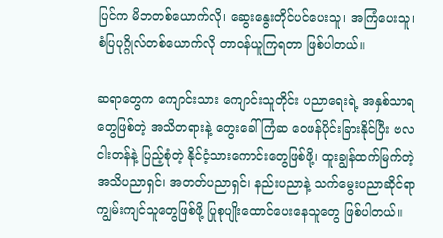ပြင်က မိဘတစ်ယောက်လို၊ ဆွေးနွေးတိုင်ပင်ပေးသူ၊ အကြံပေးသူ၊ စံပြပုဂ္ဂိုလ်တစ်ယောက်လို တာဝန်ယူကြရတာ ဖြစ်ပါတယ်။

ဆရာတွေက ကျောင်းသား ကျောင်းသူတိုင်း ပညာရေးရဲ့ အနှစ်သာရတွေဖြစ်တဲ့ အသိတရားနဲ့ တွေးခေါ်ကြံဆ ဝေဖန်ပိုင်းခြားနိုင်ပြီး ဗလငါးတန်နဲ့ ပြည့်စုံတဲ့ နိုင်ငံ့သားကောင်းတွေဖြစ်ဖို့၊ ထူးချွန်ထက်မြက်တဲ့ အသိပညာရှင်၊ အတတ်ပညာရှင်၊ နည်းပညာနဲ့ သက်မွေးပညာဆိုင်ရာ ကျွမ်းကျင်သူတွေဖြစ်ဖို့ ပြုစုပျိုးထောင်ပေးနေသူတွေ ဖြစ်ပါတယ်။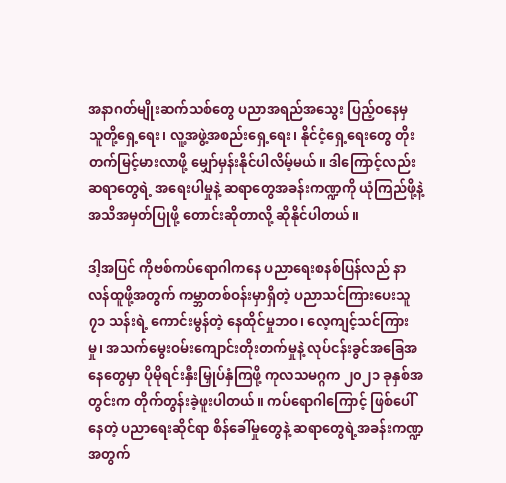အနာဂတ်မျိုးဆက်သစ်တွေ ပညာအရည်အသွေး ပြည့်ဝနေမှ သူတို့ရှေ့ရေး၊ လူ့အဖွဲ့အစည်းရှေ့ရေး၊ နိုင်ငံ့ရှေ့ရေးတွေ တိုးတက်မြင့်မားလာဖို့ မျှော်မှန်းနိုင်ပါလိမ့်မယ်။ ဒါကြောင့်လည်း ဆရာတွေရဲ့ အရေးပါမှုနဲ့ ဆရာတွေအခန်းကဏ္ဍကို ယုံကြည်ဖို့နဲ့ အသိအမှတ်ပြုဖို့ တောင်းဆိုတာလို့ ဆိုနိုင်ပါတယ်။

ဒါ့အပြင် ကိုဗစ်ကပ်ရောဂါကနေ ပညာရေးစနစ်ပြန်လည် နာလန်ထူဖို့အတွက် ကမ္ဘာတစ်ဝန်းမှာရှိတဲ့ ပညာသင်ကြားပေးသူ ၇၁ သန်းရဲ့ ကောင်းမွန်တဲ့ နေထိုင်မှုဘဝ၊ လေ့ကျင့်သင်ကြားမှု၊ အသက်မွေးဝမ်းကျောင်းတိုးတက်မှုနဲ့ လုပ်ငန်းခွင်အခြေအနေတွေမှာ ပိုမိုရင်းနှီးမြှုပ်နှံကြဖို့ ကုလသမဂ္ဂက ၂၀၂၁ ခုနှစ်အတွင်းက တိုက်တွန်းခဲ့ဖူးပါတယ်။ ကပ်ရောဂါကြောင့် ဖြစ်ပေါ်နေတဲ့ ပညာရေးဆိုင်ရာ စိန်ခေါ်မှုတွေနဲ့ ဆရာတွေရဲ့အခန်းကဏ္ဍအတွက်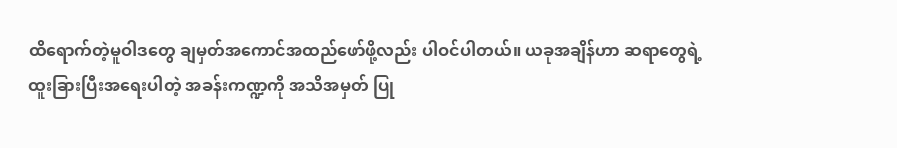ထိရောက်တဲ့မူဝါဒတွေ ချမှတ်အကောင်အထည်ဖော်ဖို့လည်း ပါဝင်ပါတယ်။ ယခုအချိန်ဟာ ဆရာတွေရဲ့ ထူးခြားပြီးအရေးပါတဲ့ အခန်းကဏ္ဍကို အသိအမှတ် ပြု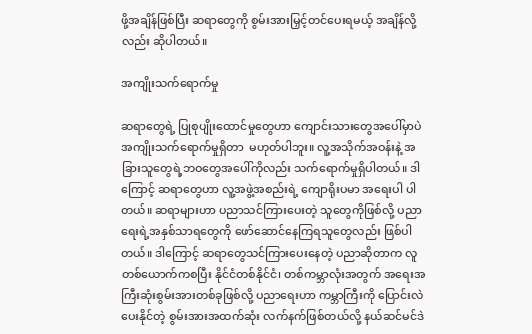ဖို့အချိန်ဖြစ်ပြီး ဆရာတွေကို စွမ်းအားမြှင့်တင်ပေးရမယ့် အချိန်လို့လည်း ဆိုပါတယ်။

အကျိုးသက်ရောက်မှု

ဆရာတွေရဲ့ ပြုစုပျိုးထောင်မှုတွေဟာ ကျောင်းသားတွေအပေါ်မှာပဲ အကျိုးသက်ရောက်မှုရှိတာ  မဟုတ်ပါဘူး။ လူ့အသိုက်အဝန်းနဲ့ အခြားသူတွေရဲ့ဘဝတွေအပေါ်ကိုလည်း သက်ရောက်မှုရှိပါတယ်။ ဒါကြောင့် ဆရာတွေဟာ လူ့အဖွဲ့အစည်းရဲ့ ကျောရိုးပမာ အရေးပါ ပါတယ်။ ဆရာများဟာ ပညာသင်ကြားပေးတဲ့ သူတွေကိုဖြစ်လို့ ပညာရေးရဲ့အနှစ်သာရတွေကို ဖော်ဆောင်နေကြရသူတွေလည်း ဖြစ်ပါတယ်။ ဒါကြောင့် ဆရာတွေသင်ကြားပေးနေတဲ့ ပညာဆိုတာက လူတစ်ယောက်ကစပြီး နိုင်ငံတစ်နိုင်ငံ၊ တစ်ကမ္ဘာလုံးအတွက် အရေးအကြီးဆုံးစွမ်းအားတစ်ခုဖြစ်လို့ ပညာရေးဟာ ကမ္ဘာကြီးကို ပြောင်းလဲပေးနိုင်တဲ့ စွမ်းအားအထက်ဆုံး လက်နက်ဖြစ်တယ်လို့ နယ်ဆင်မင်ဒဲ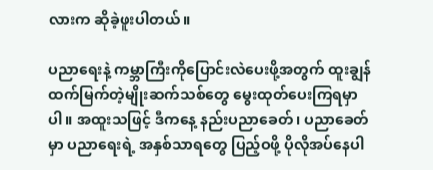လားက ဆိုခဲ့ဖူးပါတယ်။

ပညာရေးနဲ့ ကမ္ဘာကြီးကိုပြောင်းလဲပေးဖို့အတွက် ထူးချွန်ထက်မြက်တဲ့မျိုးဆက်သစ်တွေ မွေးထုတ်ပေးကြရမှာပါ။ အထူးသဖြင့် ဒီကနေ့ နည်းပညာခေတ်၊ ပညာခေတ်မှာ ပညာရေးရဲ့ အနှစ်သာရတွေ ပြည့်ဝဖို့ ပိုလိုအပ်နေပါ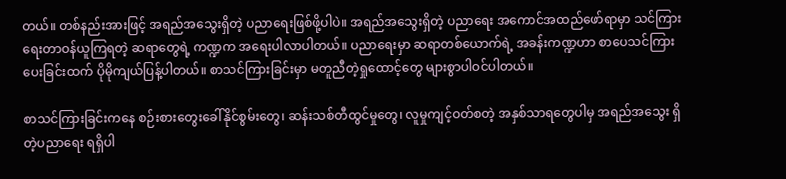တယ်။ တစ်နည်းအားဖြင့် အရည်အသွေးရှိတဲ့ ပညာရေးဖြစ်ဖို့ပါပဲ။ အရည်အသွေးရှိတဲ့ ပညာရေး အကောင်အထည်ဖော်ရာမှာ သင်ကြားရေးတာဝန်ယူကြရတဲ့ ဆရာတွေရဲ့ ကဏ္ဍက အရေးပါလာပါတယ်။ ပညာရေးမှာ ဆရာတစ်ယောက်ရဲ့ အခန်းကဏ္ဍဟာ စာပေသင်ကြားပေးခြင်းထက် ပိုမိုကျယ်ပြန့်ပါတယ်။ စာသင်ကြားခြင်းမှာ မတူညီတဲ့ရှုထောင့်တွေ များစွာပါဝင်ပါတယ်။

စာသင်ကြားခြင်းကနေ စဉ်းစားတွေးခေါ်နိုင်စွမ်းတွေ၊ ဆန်းသစ်တီထွင်မှုတွေ၊ လူမှုကျင့်ဝတ်စတဲ့ အနှစ်သာရတွေပါမှ အရည်အသွေး ရှိတဲ့ပညာရေး ရရှိပါ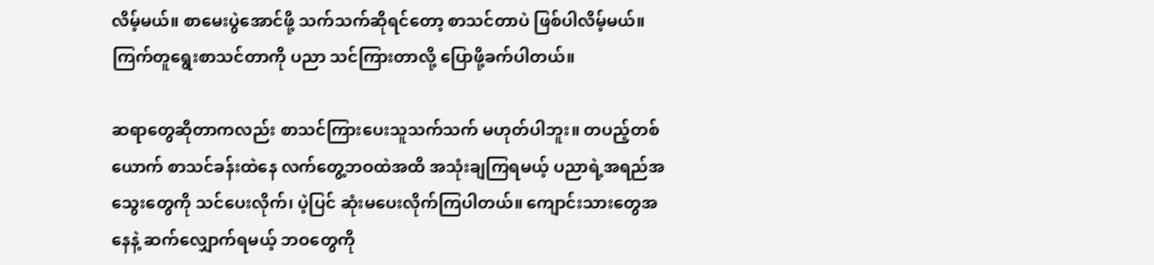လိမ့်မယ်။ စာမေးပွဲအောင်ဖို့ သက်သက်ဆိုရင်တော့ စာသင်တာပဲ ဖြစ်ပါလိမ့်မယ်။ ကြက်တူရွေးစာသင်တာကို ပညာ သင်ကြားတာလို့ ပြောဖို့ခက်ပါတယ်။

ဆရာတွေဆိုတာကလည်း စာသင်ကြားပေးသူသက်သက် မဟုတ်ပါဘူး။ တပည့်တစ်ယောက် စာသင်ခန်းထဲနေ လက်တွေ့ဘဝထဲအထိ အသုံးချကြရမယ့် ပညာရဲ့အရည်အသွေးတွေကို သင်ပေးလိုက်၊ ပဲ့ပြင် ဆုံးမပေးလိုက်ကြပါတယ်။ ကျောင်းသားတွေအနေနဲ့ ဆက်လျှောက်ရမယ့် ဘဝတွေကို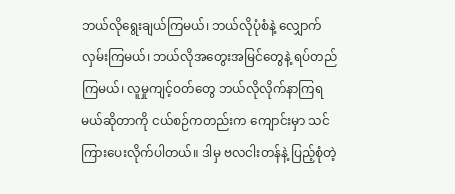ဘယ်လိုရွေးချယ်ကြမယ်၊ ဘယ်လိုပုံစံနဲ့ လျှောက်လှမ်းကြမယ်၊ ဘယ်လိုအတွေးအမြင်တွေနဲ့ ရပ်တည်ကြမယ်၊ လူမှုကျင့်ဝတ်တွေ ဘယ်လိုလိုက်နာကြရမယ်ဆိုတာကို ငယ်စဉ်ကတည်းက ကျောင်းမှာ သင်ကြားပေးလိုက်ပါတယ်။ ဒါမှ ဗလငါးတန်နဲ့ ပြည့်စုံတဲ့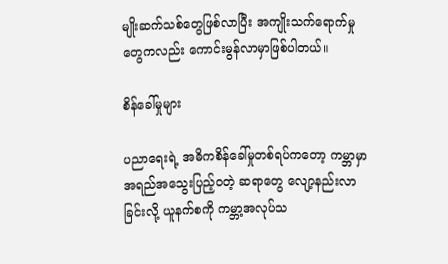မျိုးဆက်သစ်တွေဖြစ်လာပြီး အကျိုးသက်ရောက်မှုတွေကလည်း ကောင်းမွန်လာမှာဖြစ်ပါတယ်။

စိန်ခေါ်မှုများ

ပညာရေးရဲ့ အဓိကစိန်ခေါ်မှုတစ်ရပ်ကတော့ ကမ္ဘာမှာ အရည်အသွေးပြည့်ဝတဲ့ ဆရာတွေ လျော့နည်းလာခြင်းလို့ ယူနက်စကို ကမ္ဘာ့အလုပ်သ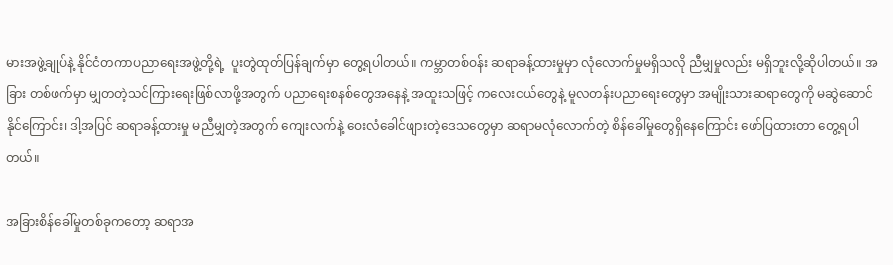မားအဖွဲ့ချုပ်နဲ့ နိုင်ငံတကာပညာရေးအဖွဲ့တို့ရဲ့  ပူးတွဲထုတ်ပြန်ချက်မှာ တွေ့ရပါတယ်။ ကမ္ဘာတစ်ဝန်း ဆရာခန့်ထားမှုမှာ လုံလောက်မှုမရှိသလို ညီမျှမှုလည်း မရှိဘူးလို့ဆိုပါတယ်။ အခြား တစ်ဖက်မှာ မျှတတဲ့သင်ကြားရေးဖြစ်လာဖို့အတွက် ပညာရေးစနစ်တွေအနေနဲ့ အထူးသဖြင့် ကလေးငယ်တွေနဲ့ မူလတန်းပညာရေးတွေမှာ အမျိုးသားဆရာတွေကို မဆွဲဆောင်နိုင်ကြောင်း၊ ဒါ့အပြင် ဆရာခန့်ထားမှု မညီမျှတဲ့အတွက် ကျေးလက်နဲ့ ဝေးလံခေါင်ဖျားတဲ့ဒေသတွေမှာ ဆရာမလုံလောက်တဲ့ စိန်ခေါ်မှုတွေရှိနေကြောင်း ဖော်ပြထားတာ တွေ့ရပါတယ်။

အခြားစိန်ခေါ်မှုတစ်ခုကတော့ ဆရာအ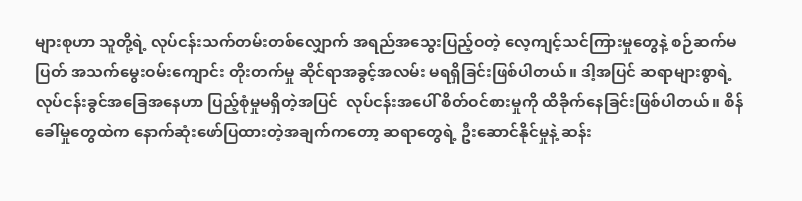များစုဟာ သူတို့ရဲ့ လုပ်ငန်းသက်တမ်းတစ်လျှောက် အရည်အသွေးပြည့်ဝတဲ့ လေ့ကျင့်သင်ကြားမှုတွေနဲ့ စဉ်ဆက်မပြတ် အသက်မွေးဝမ်းကျောင်း တိုးတက်မှု ဆိုင်ရာအခွင့်အလမ်း မရရှိခြင်းဖြစ်ပါတယ်။ ဒါ့အပြင် ဆရာများစွာရဲ့ လုပ်ငန်းခွင်အခြေအနေဟာ ပြည့်စုံမှုမရှိတဲ့အပြင်  လုပ်ငန်းအပေါ် စိတ်ဝင်စားမှုကို ထိခိုက်နေခြင်းဖြစ်ပါတယ်။ စိန်ခေါ်မှုတွေထဲက နောက်ဆုံးဖော်ပြထားတဲ့အချက်ကတော့ ဆရာတွေရဲ့ ဦးဆောင်နိုင်မှုနဲ့ ဆန်း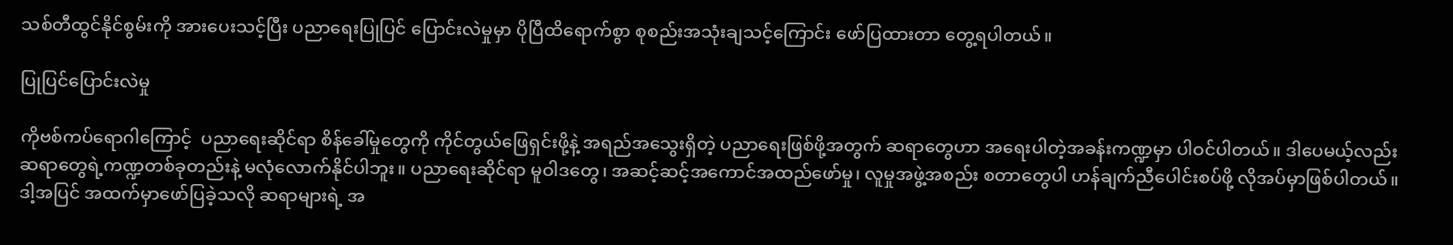သစ်တီထွင်နိုင်စွမ်းကို အားပေးသင့်ပြီး ပညာရေးပြုပြင် ပြောင်းလဲမှုမှာ ပိုပြီထိရောက်စွာ စုစည်းအသုံးချသင့်ကြောင်း ဖော်ပြထားတာ တွေ့ရပါတယ်။

ပြုပြင်ပြောင်းလဲမှု

ကိုဗစ်ကပ်ရောဂါကြောင့်  ပညာရေးဆိုင်ရာ စိန်ခေါ်မှုတွေကို ကိုင်တွယ်ဖြေရှင်းဖို့နဲ့ အရည်အသွေးရှိတဲ့ ပညာရေးဖြစ်ဖို့အတွက် ဆရာတွေဟာ အရေးပါတဲ့အခန်းကဏ္ဍမှာ ပါဝင်ပါတယ်။ ဒါပေမယ့်လည်း ဆရာတွေရဲ့ကဏ္ဍတစ်ခုတည်းနဲ့ မလုံလောက်နိုင်ပါဘူး။ ပညာရေးဆိုင်ရာ မူဝါဒတွေ၊ အဆင့်ဆင့်အကောင်အထည်ဖော်မှု၊ လူမှုအဖွဲ့အစည်း စတာတွေပါ ဟန်ချက်ညီပေါင်းစပ်ဖို့ လိုအပ်မှာဖြစ်ပါတယ်။ ဒါ့အပြင် အထက်မှာဖော်ပြခဲ့သလို ဆရာများရဲ့ အ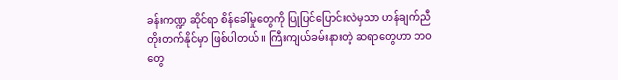ခန်းကဏ္ဍ ဆိုင်ရာ စိန်ခေါ်မှုတွေကို ပြုပြင်ပြောင်းလဲမှသာ ဟန်ချက်ညီ တိုးတက်နိုင်မှာ ဖြစ်ပါတယ်။ ကြီးကျယ်ခမ်းနားတဲ့ ဆရာတွေဟာ ဘဝတွေ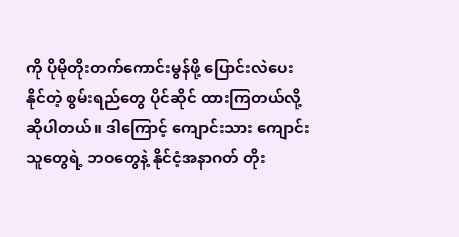ကို ပိုမိုတိုးတက်ကောင်းမွန်ဖို့ ပြောင်းလဲပေးနိုင်တဲ့ စွမ်းရည်တွေ ပိုင်ဆိုင် ထားကြတယ်လို့ ဆိုပါတယ်။ ဒါကြောင့် ကျောင်းသား ကျောင်းသူတွေရဲ့ ဘဝတွေနဲ့ နိုင်ငံ့အနာဂတ် တိုး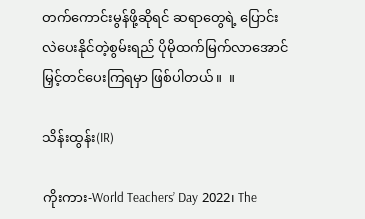တက်ကောင်းမွန်ဖို့ဆိုရင် ဆရာတွေရဲ့ ပြောင်းလဲပေးနိုင်တဲ့စွမ်းရည် ပိုမိုထက်မြက်လာအောင် မြှင့်တင်ပေးကြရမှာ ဖြစ်ပါတယ်။  ။

သိန်းထွန်း(IR)

ကိုးကား-World Teachers’ Day 2022၊ The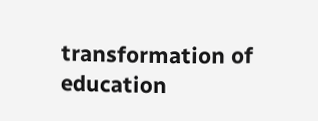transformation of education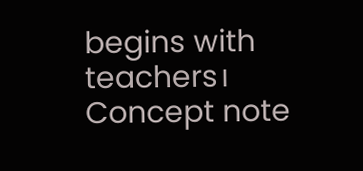begins with teachers၊ Concept note